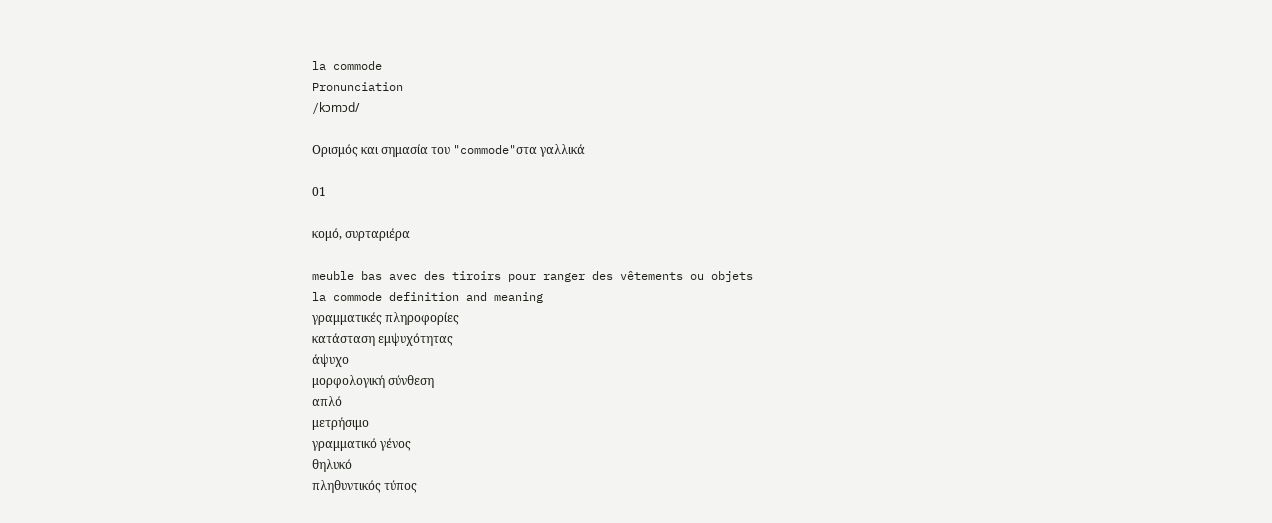la commode
Pronunciation
/kɔmɔd/

Ορισμός και σημασία του "commode"στα γαλλικά

01

κομό, συρταριέρα

meuble bas avec des tiroirs pour ranger des vêtements ou objets
la commode definition and meaning
γραμματικές πληροφορίες
κατάσταση εμψυχότητας
άψυχο
μορφολογική σύνθεση
απλό
μετρήσιμο
γραμματικό γένος
θηλυκό
πληθυντικός τύπος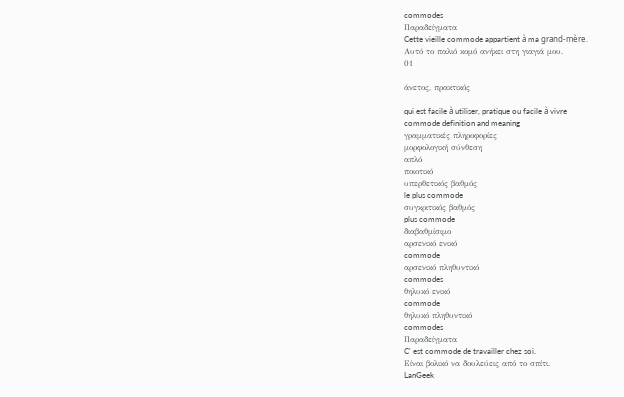commodes
Παραδείγματα
Cette vieille commode appartient à ma grand-mère.
Αυτό το παλιό κομό ανήκει στη γιαγιά μου.
01

άνετος, πρακτικός

qui est facile à utiliser, pratique ou facile à vivre
commode definition and meaning
γραμματικές πληροφορίες
μορφολογική σύνθεση
απλό
ποιοτικό
υπερθετικός βαθμός
le plus commode
συγκριτικός βαθμός
plus commode
διαβαθμίσιμο
αρσενικό ενικό
commode
αρσενικό πληθυντικό
commodes
θηλυκό ενικό
commode
θηλυκό πληθυντικό
commodes
Παραδείγματα
C' est commode de travailler chez soi.
Είναι βολικό να δουλεύεις από το σπίτι.
LanGeek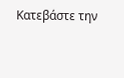Κατεβάστε την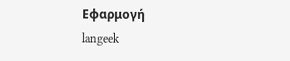Εφαρμογή
langeek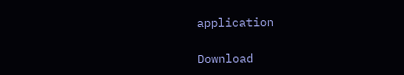application

Download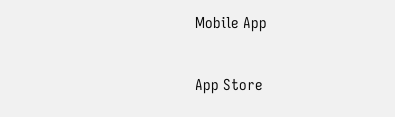Mobile App

App Store